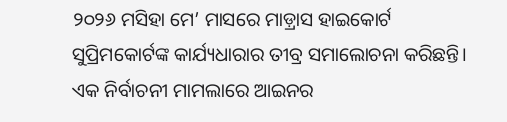୨୦୨୬ ମସିହା ମେ’ ମାସରେ ମାଡ଼୍ରାସ ହାଇକୋର୍ଟ ସୁପ୍ରିମକୋର୍ଟଙ୍କ କାର୍ଯ୍ୟଧାରାର ତୀବ୍ର ସମାଲୋଚନା କରିଛନ୍ତି। ଏକ ନିର୍ବାଚନୀ ମାମଲାରେ ଆଇନର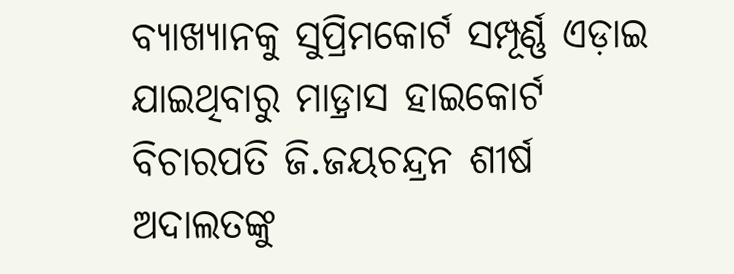ବ୍ୟାଖ୍ୟାନକୁ ସୁପ୍ରିମକୋର୍ଟ ସମ୍ପୂର୍ଣ୍ଣ ଏଡ଼ାଇ ଯାଇଥିବାରୁ ମାଡ଼୍ରାସ ହାଇକୋର୍ଟ ବିଚାରପତି ଜି.ଜୟଚନ୍ଦ୍ରନ ଶୀର୍ଷ ଅଦାଲତଙ୍କୁ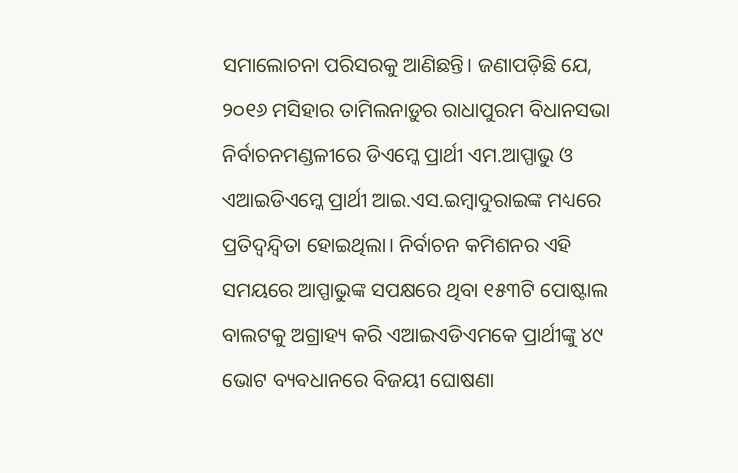ସମାଲୋଚନା ପରିସରକୁ ଆଣିଛନ୍ତି। ଜଣାପଡ଼ିଛି ଯେ, ୨୦୧୬ ମସିହାର ତାମିଲନାଡ଼ୁର ରାଧାପୁରମ ବିଧାନସଭା ନିର୍ବାଚନମଣ୍ଡଳୀରେ ଡିଏମ୍କେ ପ୍ରାର୍ଥୀ ଏମ.ଆପ୍ପାଭୁ ଓ ଏଆଇଡିଏମ୍କେ ପ୍ରାର୍ଥୀ ଆଇ.ଏସ.ଇମ୍ବାଦୁରାଇଙ୍କ ମଧ୍ୟରେ ପ୍ରତିଦ୍ୱନ୍ଦ୍ୱିତା ହୋଇଥିଲା। ନିର୍ବାଚନ କମିଶନର ଏହି ସମୟରେ ଆପ୍ପାଭୁଙ୍କ ସପକ୍ଷରେ ଥିବା ୧୫୩ଟି ପୋଷ୍ଟାଲ ବାଲଟକୁ ଅଗ୍ରାହ୍ୟ କରି ଏଆଇଏଡିଏମକେ ପ୍ରାର୍ଥୀଙ୍କୁ ୪୯ ଭୋଟ ବ୍ୟବଧାନରେ ବିଜୟୀ ଘୋଷଣା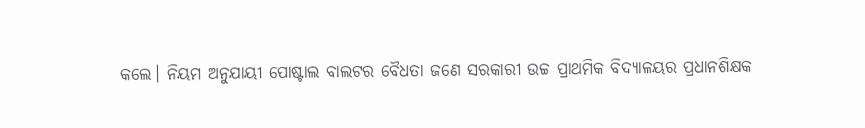କଲେ। ନିୟମ ଅନୁଯାୟୀ ପୋଷ୍ଟାଲ ବାଲଟର ବୈଧତା ଜଣେ ସରକାରୀ ଉଚ୍ଚ ପ୍ରାଥମିକ ବିଦ୍ୟାଳୟର ପ୍ରଧାନଶିକ୍ଷକ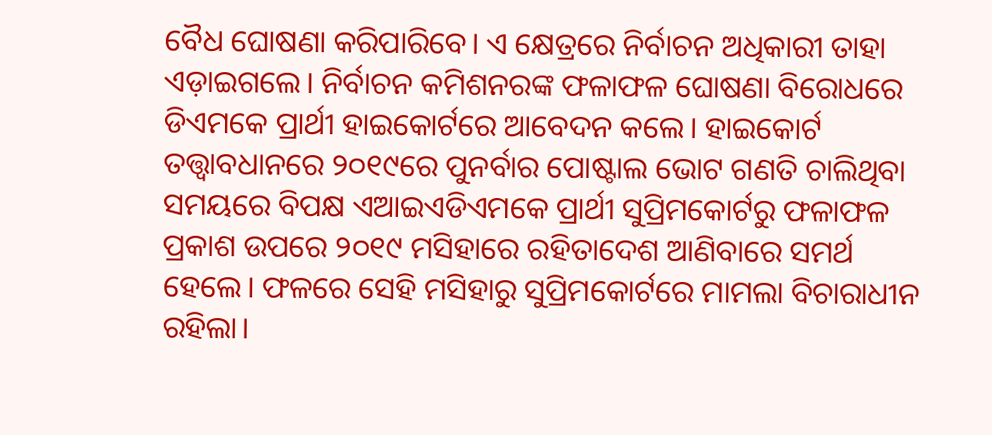ବୈଧ ଘୋଷଣା କରିପାରିବେ। ଏ କ୍ଷେତ୍ରରେ ନିର୍ବାଚନ ଅଧିକାରୀ ତାହା ଏଡ଼ାଇଗଲେ। ନିର୍ବାଚନ କମିଶନରଙ୍କ ଫଳାଫଳ ଘୋଷଣା ବିରୋଧରେ ଡିଏମକେ ପ୍ରାର୍ଥୀ ହାଇକୋର୍ଟରେ ଆବେଦନ କଲେ। ହାଇକୋର୍ଟ ତତ୍ତ୍ୱାବଧାନରେ ୨୦୧୯ରେ ପୁନର୍ବାର ପୋଷ୍ଟାଲ ଭୋଟ ଗଣତି ଚାଲିଥିବା ସମୟରେ ବିପକ୍ଷ ଏଆଇଏଡିଏମକେ ପ୍ରାର୍ଥୀ ସୁପ୍ରିମକୋର୍ଟରୁ ଫଳାଫଳ ପ୍ରକାଶ ଉପରେ ୨୦୧୯ ମସିହାରେ ରହିତାଦେଶ ଆଣିବାରେ ସମର୍ଥ ହେଲେ। ଫଳରେ ସେହି ମସିହାରୁ ସୁପ୍ରିମକୋର୍ଟରେ ମାମଲା ବିଚାରାଧୀନ ରହିଲା।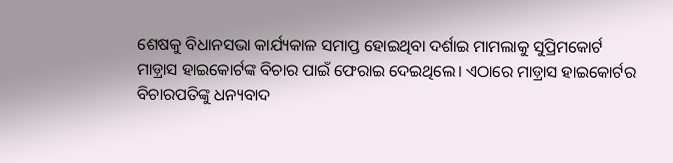ଶେଷକୁ ବିଧାନସଭା କାର୍ଯ୍ୟକାଳ ସମାପ୍ତ ହୋଇଥିବା ଦର୍ଶାଇ ମାମଲାକୁ ସୁପ୍ରିମକୋର୍ଟ ମାଡ଼୍ରାସ ହାଇକୋର୍ଟଙ୍କ ବିଚାର ପାଇଁ ଫେରାଇ ଦେଇଥିଲେ। ଏଠାରେ ମାଡ଼୍ରାସ ହାଇକୋର୍ଟର ବିଚାରପତିଙ୍କୁ ଧନ୍ୟବାଦ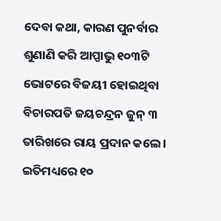ଦେବା କଥା, କାରଣ ପୁନର୍ବାର ଶୁଣାଣି କରି ଆପ୍ପାଭୁ ୧୦୩ଟି ଭୋଟରେ ବିଜୟୀ ହୋଇଥିବା ବିଚାରପତି ଜୟଚନ୍ଦ୍ରନ ଜୁନ୍ ୩ ତାରିଖରେ ରାୟ ପ୍ରଦାନ କଲେ। ଇତିମଧ୍ୟରେ ୧୦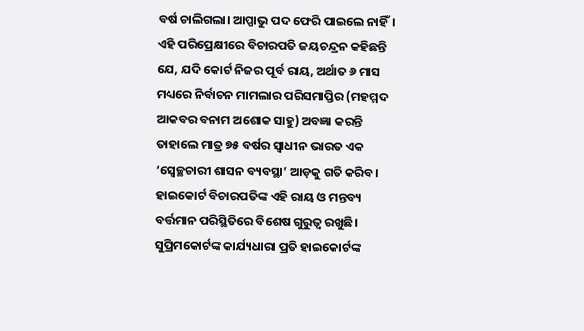ବର୍ଷ ଚାଲିଗଲା। ଆପ୍ପାଭୁ ପଦ ଫେରି ପାଇଲେ ନାହିଁ। ଏହି ପରିପ୍ରେକ୍ଷୀରେ ବିଚାରପତି ଜୟଚନ୍ଦ୍ରନ କହିଛନ୍ତି ଯେ, ଯଦି କୋର୍ଟ ନିଜର ପୂର୍ବ ରାୟ, ଅର୍ଥାତ ୬ ମାସ ମଧ୍ୟରେ ନିର୍ବାଚନ ମାମଲାର ପରିସମାପ୍ତିର (ମହମ୍ମଦ ଆକବର ବନାମ ଅଶୋକ ସାହୁ) ଅବଜ୍ଞା କରନ୍ତି ତାହାଲେ ମାତ୍ର ୭୫ ବର୍ଷର ସ୍ବାଧୀନ ଭାରତ ଏକ ‘ସ୍ବେଚ୍ଛଚାରୀ ଶାସନ ବ୍ୟବସ୍ଥା’ ଆଡ଼କୁ ଗତି କରିବ। ହାଇକୋର୍ଟ ବିଚାରପତିଙ୍କ ଏହି ରାୟ ଓ ମନ୍ତବ୍ୟ ବର୍ତ୍ତମାନ ପରିସ୍ଥିତିରେ ବିଶେଷ ଗୁରୁତ୍ୱ ରଖୁଛି। ସୁପ୍ରିମକୋର୍ଟଙ୍କ କାର୍ଯ୍ୟଧାରା ପ୍ରତି ହାଇକୋର୍ଟଙ୍କ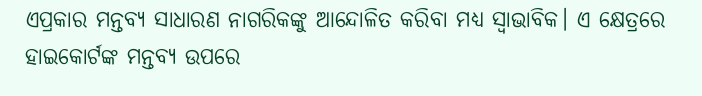ଏପ୍ରକାର ମନ୍ତବ୍ୟ ସାଧାରଣ ନାଗରିକଙ୍କୁ ଆନ୍ଦୋଳିତ କରିବା ମଧ୍ୟ ସ୍ବାଭାବିକ। ଏ କ୍ଷେତ୍ରରେ ହାଇକୋର୍ଟଙ୍କ ମନ୍ତବ୍ୟ ଉପରେ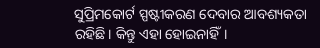ସୁପ୍ରିମକୋର୍ଟ ସ୍ପଷ୍ଟୀକରଣ ଦେବାର ଆବଶ୍ୟକତା ରହିଛି। କିନ୍ତୁ ଏହା ହୋଇନାହିଁ।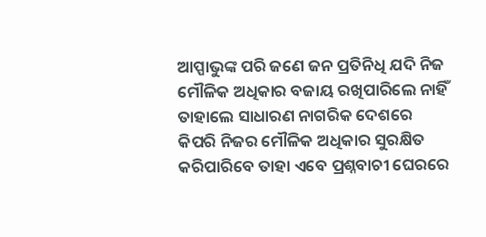ଆପ୍ପାଭୁଙ୍କ ପରି ଜଣେ ଜନ ପ୍ରତିନିଧି ଯଦି ନିଜ ମୌଳିକ ଅଧିକାର ବଜାୟ ରଖିପାରିଲେ ନାହିଁ ତାହାଲେ ସାଧାରଣ ନାଗରିକ ଦେଶରେ କିପରି ନିଜର ମୌଳିକ ଅଧିକାର ସୁରକ୍ଷିତ କରିପାରିବେ ତାହା ଏବେ ପ୍ରଶ୍ନବାଚୀ ଘେରରେ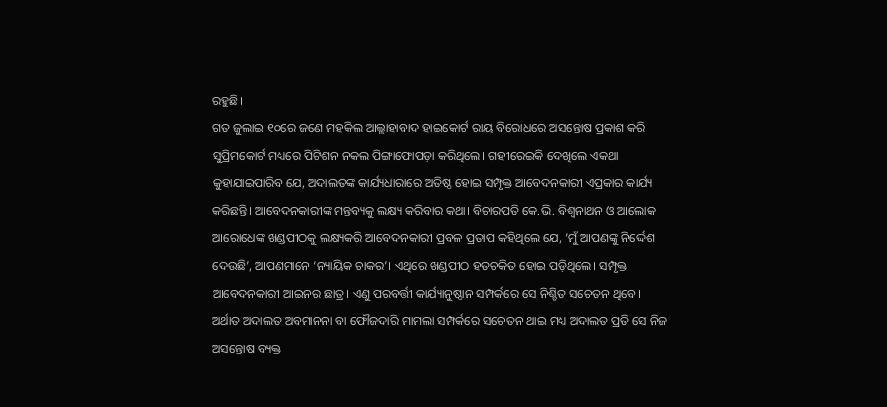ରହୁଛି।
ଗତ ଜୁଲାଇ ୧୦ରେ ଜଣେ ମହକିଲ ଆଲ୍ଲାହାବାଦ ହାଇକୋର୍ଟ ରାୟ ବିରୋଧରେ ଅସନ୍ତୋଷ ପ୍ରକାଶ କରି ସୁପ୍ରିମକୋର୍ଟ ମଧ୍ୟରେ ପିଟିଶନ ନକଲ ପିଙ୍ଗାଫୋପଡ଼ା କରିଥିଲେ। ଗହୀରେଇକି ଦେଖିଲେ ଏକଥା କୁହାଯାଇପାରିବ ଯେ, ଅଦାଲତଙ୍କ କାର୍ଯ୍ୟଧାରାରେ ଅତିଷ୍ଠ ହୋଇ ସମ୍ପୃକ୍ତ ଆବେଦନକାରୀ ଏପ୍ରକାର କାର୍ଯ୍ୟ କରିଛନ୍ତି। ଆବେଦନକାରୀଙ୍କ ମନ୍ତବ୍ୟକୁ ଲକ୍ଷ୍ୟ କରିବାର କଥା। ବିଚାରପତି କେ.ଭି. ବିଶ୍ୱନାଥନ ଓ ଆଲୋକ ଆରୋଧେଙ୍କ ଖଣ୍ଡପୀଠକୁ ଲକ୍ଷ୍ୟକରି ଆବେଦନକାରୀ ପ୍ରବଳ ପ୍ରତାପ କହିଥିଲେ ଯେ, ‘ମୁଁ ଆପଣଙ୍କୁ ନିର୍ଦ୍ଦେଶ ଦେଉଛି’, ଆପଣମାନେ ‘ନ୍ୟାୟିକ ଚାକର’। ଏଥିରେ ଖଣ୍ଡପୀଠ ହତଚକିତ ହୋଇ ପଡ଼ିଥିଲେ। ସମ୍ପୃକ୍ତ ଆବେଦନକାରୀ ଆଇନର ଛାତ୍ର। ଏଣୁ ପରବର୍ତ୍ତୀ କାର୍ଯ୍ୟାନୁଷ୍ଠାନ ସମ୍ପର୍କରେ ସେ ନିଶ୍ଚିତ ସଚେତନ ଥିବେ। ଅର୍ଥାତ ଅଦାଲତ ଅବମାନନା ବା ଫୌଜଦାରି ମାମଲା ସମ୍ପର୍କରେ ସଚେତନ ଥାଇ ମଧ୍ୟ ଅଦାଲତ ପ୍ରତି ସେ ନିଜ ଅସନ୍ତୋଷ ବ୍ୟକ୍ତ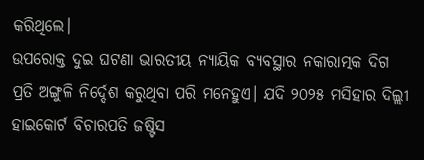କରିଥିଲେ।
ଉପରୋକ୍ତ ଦୁଇ ଘଟଣା ଭାରତୀୟ ନ୍ୟାୟିକ ବ୍ୟବସ୍ଥାର ନକାରାତ୍ମକ ଦିଗ ପ୍ରତି ଅଙ୍ଗୁଳି ନିର୍ଦ୍ଦେଶ କରୁଥିବା ପରି ମନେହୁଏ। ଯଦି ୨୦୨୫ ମସିହାର ଦିଲ୍ଲୀ ହାଇକୋର୍ଟ ବିଚାରପତି ଜଷ୍ଟିସ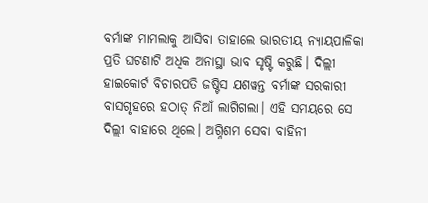ବର୍ମାଙ୍କ ମାମଲାକୁ ଆସିବା ତାହାଲେ ଭାରତୀୟ ନ୍ୟାୟପାଳିକା ପ୍ରତି ଘଟଣାଟି ଅଧିକ ଅନାସ୍ଥା ଭାବ ସୃଷ୍ଟି କରୁଛି। ଦିଲ୍ଲୀ ହାଇକୋର୍ଟ ବିଚାରପତି ଜଷ୍ଟିସ ଯଶୱନ୍ତ ବର୍ମାଙ୍କ ସରକାରୀ ବାସଗୃହରେ ହଠାତ୍ ନିଆଁ ଲାଗିଗଲା। ଏହି ସମୟରେ ସେ ଦିଲ୍ଲୀ ବାହାରେ ଥିଲେ। ଅଗ୍ନିଶମ ସେବା ବାହିନୀ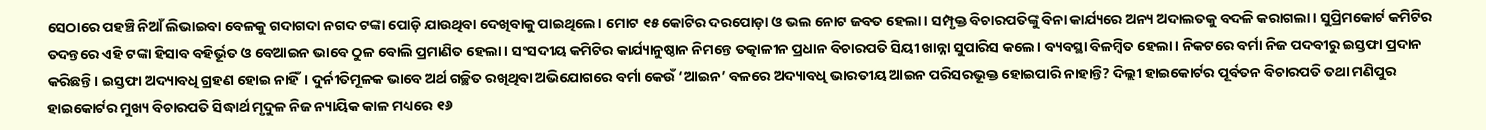ସେଠାରେ ପହଞ୍ଚି ନିଆଁ ଲିଭାଇବା ବେଳକୁ ଗଦାଗଦା ନଗଦ ଟଙ୍କା ପୋଡ଼ି ଯାଉଥିବା ଦେଖିବାକୁ ପାଇଥିଲେ। ମୋଟ ୧୫ କୋଟିର ଦରପୋଡ଼ା ଓ ଭଲ ନୋଟ ଜବତ ହେଲା। ସମ୍ପୃକ୍ତ ବିଚାରପତିଙ୍କୁ ବିନା କାର୍ଯ୍ୟରେ ଅନ୍ୟ ଅଦାଲତକୁ ବଦଳି କରାଗଲା। ସୁପ୍ରିମକୋର୍ଟ କମିଟିର ତଦନ୍ତରେ ଏହି ଟଙ୍କା ହିସାବ ବହିର୍ଭୂତ ଓ ବେଆଇନ ଭାବେ ଠୁଳ ବୋଲି ପ୍ରମାଣିତ ହେଲା। ସଂସଦୀୟ କମିଟିର କାର୍ଯ୍ୟାନୁଷ୍ଠାନ ନିମନ୍ତେ ତତ୍କାଳୀନ ପ୍ରଧାନ ବିଚାରପତି ସିୟୀ ଖାନ୍ନା ସୁପାରିସ କଲେ। ବ୍ୟବସ୍ଥା ବିଳମ୍ବିତ ହେଲା। ନିକଟରେ ବର୍ମା ନିଜ ପଦବୀରୁ ଇସ୍ତଫା ପ୍ରଦାନ କରିଛନ୍ତି। ଇସ୍ତଫା ଅଦ୍ୟାବଧି ଗ୍ରହଣ ହୋଇ ନାହିଁ। ଦୁର୍ନୀତିମୂଳକ ଭାବେ ଅର୍ଥ ଗଚ୍ଛିତ ରଖିଥିବା ଅଭିଯୋଗରେ ବର୍ମା କେଉଁ ‘ଆଇନ’ ବଳରେ ଅଦ୍ୟାବଧି ଭାରତୀୟ ଆଇନ ପରିସରଭୂକ୍ତ ହୋଇପାରି ନାହାନ୍ତି? ଦିଲ୍ଲୀ ହାଇକୋର୍ଟର ପୂର୍ବତନ ବିଚାରପତି ତଥା ମଣିପୁର ହାଇକୋର୍ଟର ମୁଖ୍ୟ ବିଚାରପତି ସିଦ୍ଧାର୍ଥ ମୃଦୁଳ ନିଜ ନ୍ୟାୟିକ କାଳ ମଧ୍ୟରେ ୧୬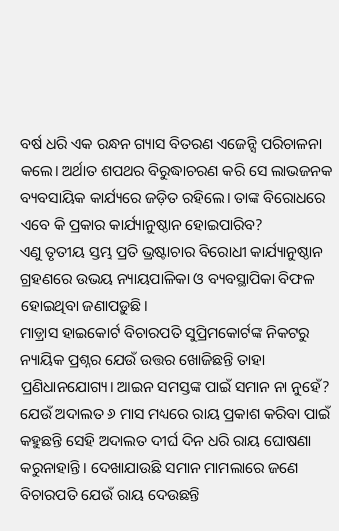ବର୍ଷ ଧରି ଏକ ରନ୍ଧନ ଗ୍ୟାସ ବିତରଣ ଏଜେନ୍ସି ପରିଚାଳନା କଲେ। ଅର୍ଥାତ ଶପଥର ବିରୁଦ୍ଧାଚରଣ କରି ସେ ଲାଭଜନକ ବ୍ୟବସାୟିକ କାର୍ଯ୍ୟରେ ଜଡ଼ିତ ରହିଲେ। ତାଙ୍କ ବିରୋଧରେ ଏବେ କି ପ୍ରକାର କାର୍ଯ୍ୟାନୁଷ୍ଠାନ ହୋଇପାରିବ?
ଏଣୁ ତୃତୀୟ ସ୍ତମ୍ଭ ପ୍ରତି ଭ୍ରଷ୍ଟାଚାର ବିରୋଧୀ କାର୍ଯ୍ୟାନୁଷ୍ଠାନ ଗ୍ରହଣରେ ଉଭୟ ନ୍ୟାୟପାଳିକା ଓ ବ୍ୟବସ୍ଥାପିକା ବିଫଳ ହୋଇଥିବା ଜଣାପଡ଼ୁଛି।
ମାଡ଼୍ରାସ ହାଇକୋର୍ଟ ବିଚାରପତି ସୁପ୍ରିମକୋର୍ଟଙ୍କ ନିକଟରୁ ନ୍ୟାୟିକ ପ୍ରଶ୍ନର ଯେଉଁ ଉତ୍ତର ଖୋଜିଛନ୍ତି ତାହା ପ୍ରଣିଧାନଯୋଗ୍ୟ। ଆଇନ ସମସ୍ତଙ୍କ ପାଇଁ ସମାନ ନା ନୁହେଁ? ଯେଉଁ ଅଦାଲତ ୬ ମାସ ମଧ୍ୟରେ ରାୟ ପ୍ରକାଶ କରିବା ପାଇଁ କହୁଛନ୍ତି ସେହି ଅଦାଲତ ଦୀର୍ଘ ଦିନ ଧରି ରାୟ ଘୋଷଣା କରୁନାହାନ୍ତି। ଦେଖାଯାଉଛି ସମାନ ମାମଲାରେ ଜଣେ ବିଚାରପତି ଯେଉଁ ରାୟ ଦେଉଛନ୍ତି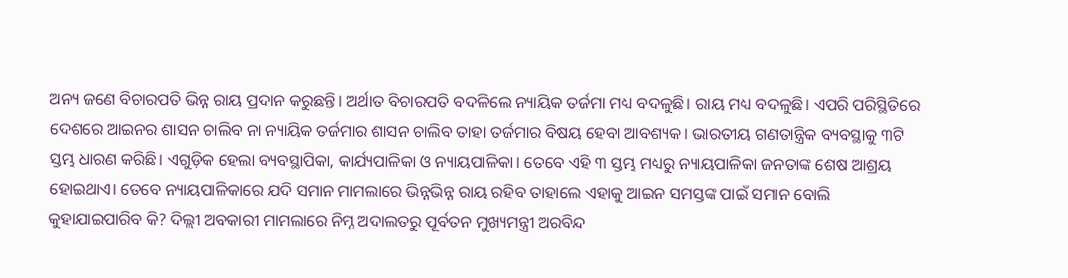ଅନ୍ୟ ଜଣେ ବିଚାରପତି ଭିନ୍ନ ରାୟ ପ୍ରଦାନ କରୁଛନ୍ତି। ଅର୍ଥାତ ବିଚାରପତି ବଦଳିଲେ ନ୍ୟାୟିକ ତର୍ଜମା ମଧ୍ୟ ବଦଳୁଛି। ରାୟ ମଧ୍ୟ ବଦଳୁଛି। ଏପରି ପରିସ୍ଥିତିରେ ଦେଶରେ ଆଇନର ଶାସନ ଚାଲିବ ନା ନ୍ୟାୟିକ ତର୍ଜମାର ଶାସନ ଚାଲିବ ତାହା ତର୍ଜମାର ବିଷୟ ହେବା ଆବଶ୍ୟକ। ଭାରତୀୟ ଗଣତାନ୍ତ୍ରିକ ବ୍ୟବସ୍ଥାକୁ ୩ଟି ସ୍ତମ୍ଭ ଧାରଣ କରିଛି। ଏଗୁଡ଼ିକ ହେଲା ବ୍ୟବସ୍ଥାପିକା, କାର୍ଯ୍ୟପାଳିକା ଓ ନ୍ୟାୟପାଳିକା। ତେବେ ଏହି ୩ ସ୍ତମ୍ଭ ମଧ୍ୟରୁ ନ୍ୟାୟପାଳିକା ଜନତାଙ୍କ ଶେଷ ଆଶ୍ରୟ ହୋଇଥାଏ। ତେବେ ନ୍ୟାୟପାଳିକାରେ ଯଦି ସମାନ ମାମଲାରେ ଭିନ୍ନଭିନ୍ନ ରାୟ ରହିବ ତାହାଲେ ଏହାକୁ ଆଇନ ସମସ୍ତଙ୍କ ପାଇଁ ସମାନ ବୋଲି କୁହାଯାଇପାରିବ କି? ଦିଲ୍ଲୀ ଅବକାରୀ ମାମଲାରେ ନିମ୍ନ ଅଦାଲତରୁ ପୂର୍ବତନ ମୁଖ୍ୟମନ୍ତ୍ରୀ ଅରବିନ୍ଦ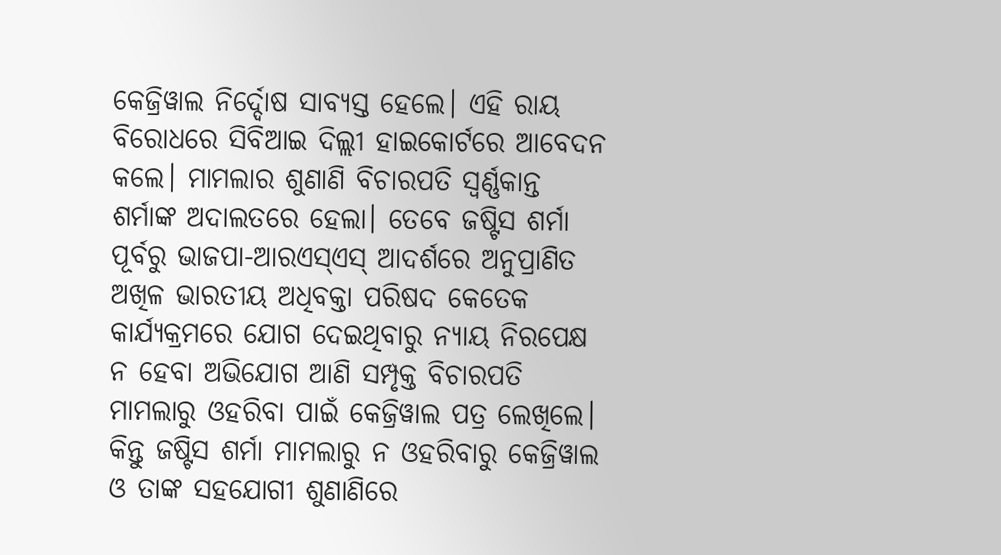କେଜ୍ରିୱାଲ ନିର୍ଦ୍ଦୋଷ ସାବ୍ୟସ୍ତ ହେଲେ। ଏହି ରାୟ ବିରୋଧରେ ସିବିଆଇ ଦିଲ୍ଲୀ ହାଇକୋର୍ଟରେ ଆବେଦନ କଲେ। ମାମଲାର ଶୁଣାଣି ବିଚାରପତି ସ୍ବର୍ଣ୍ଣକାନ୍ତ ଶର୍ମାଙ୍କ ଅଦାଲତରେ ହେଲା। ତେବେ ଜଷ୍ଟିସ ଶର୍ମା ପୂର୍ବରୁ ଭାଜପା-ଆରଏସ୍ଏସ୍ ଆଦର୍ଶରେ ଅନୁପ୍ରାଣିତ ଅଖିଳ ଭାରତୀୟ ଅଧିବକ୍ତା ପରିଷଦ କେତେକ କାର୍ଯ୍ୟକ୍ରମରେ ଯୋଗ ଦେଇଥିବାରୁ ନ୍ୟାୟ ନିରପେକ୍ଷ ନ ହେବା ଅଭିଯୋଗ ଆଣି ସମ୍ପୃକ୍ତ ବିଚାରପତି ମାମଲାରୁ ଓହରିବା ପାଇଁ କେଜ୍ରିୱାଲ ପତ୍ର ଲେଖିଲେ। କିନ୍ତୁ ଜଷ୍ଟିସ ଶର୍ମା ମାମଲାରୁ ନ ଓହରିବାରୁ କେଜ୍ରିୱାଲ ଓ ତାଙ୍କ ସହଯୋଗୀ ଶୁଣାଣିରେ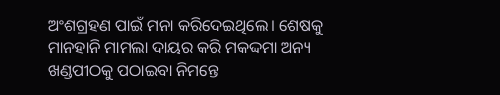ଅଂଶଗ୍ରହଣ ପାଇଁ ମନା କରିଦେଇଥିଲେ। ଶେଷକୁ ମାନହାନି ମାମଲା ଦାୟର କରି ମକଦ୍ଦମା ଅନ୍ୟ ଖଣ୍ଡପୀଠକୁ ପଠାଇବା ନିମନ୍ତେ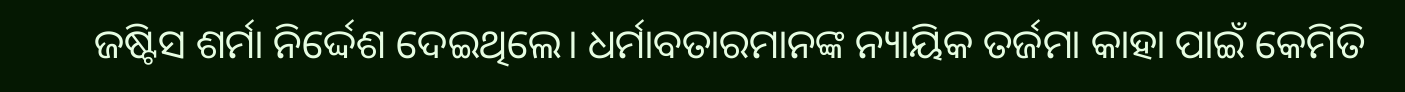ଜଷ୍ଟିସ ଶର୍ମା ନିର୍ଦ୍ଦେଶ ଦେଇଥିଲେ। ଧର୍ମାବତାରମାନଙ୍କ ନ୍ୟାୟିକ ତର୍ଜମା କାହା ପାଇଁ କେମିତି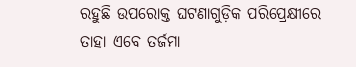ରହୁଛି ଉପରୋକ୍ତ ଘଟଣାଗୁଡ଼ିକ ପରିପ୍ରେକ୍ଷୀରେ ତାହା ଏବେ ତର୍ଜମା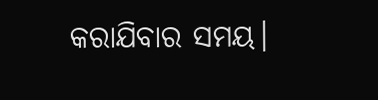କରାଯିବାର ସମୟ।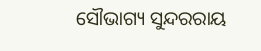ସୌଭାଗ୍ୟ ସୁନ୍ଦରରାୟ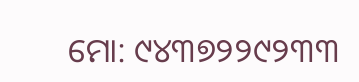ମୋ: ୯୪୩୭୨୨୯୨୩୩